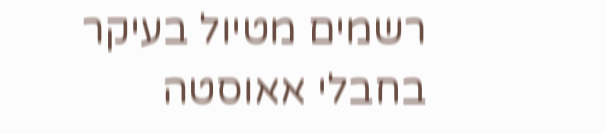רשמים מטיול בעיקר בחבלי אאוסטה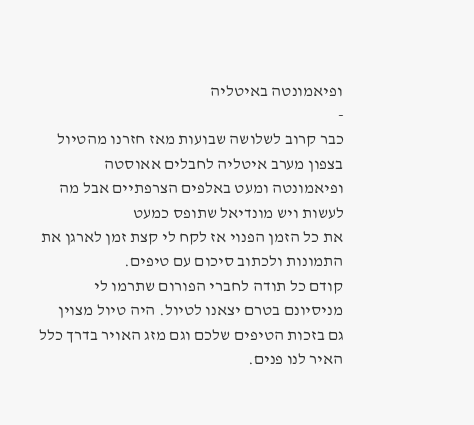ופיאמונטה באיטליה
-
כבר קרוב לשלושה שבועות מאז חזרנו מהטיול בצפון מערב איטליה לחבלים אאוסטה
ופיאמונטה ומעט באלפים הצרפתיים אבל מה לעשות ויש מונדיאל שתופס כמעט
את כל הזמן הפנוי אז לקח לי קצת זמן לארגן את התמונות ולכתוב סיכום עם טיפים.
קודם כל תודה לחברי הפורום שתרמו לי מניסיונם בטרם יצאנו לטיול. היה טיול מצוין
גם בזכות הטיפים שלכם וגם מזג האויר בדרך כלל האיר לנו פנים.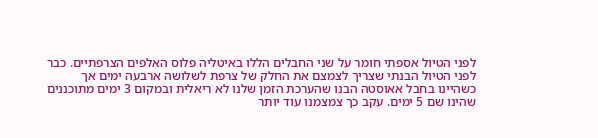לפני הטיול אספתי חומר על שני החבלים הללו באיטליה פלוס האלפים הצרפתיים. כבר
לפני הטיול הבנתי שצריך לצמצם את החלק של צרפת לשלושה ארבעה ימים אך
כשהיינו בחבל אאוסטה הבנו שהערכת הזמן שלנו לא ריאלית ובמקום 3 ימים מתוכננים
שהינו שם 5 ימים. עקב כך צמצמנו עוד יותר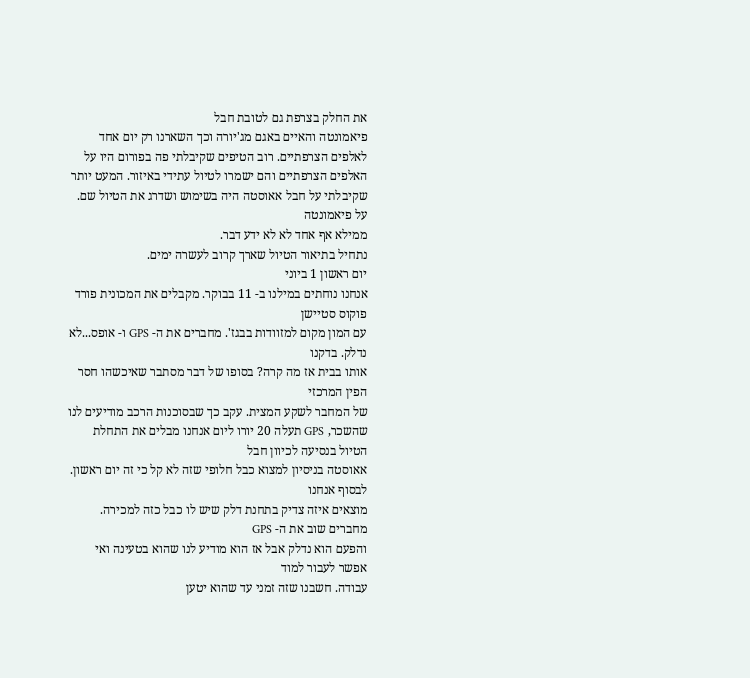את החלק בצרפת גם לטובת חבל
פיאמונטה והאיים באגם מג'יורה וכך השארנו רק יום אחד לאלפים הצרפתיים. רוב הטיפים שקיבלתי פה בפורום היו על האלפים הצרפתיים והם ישמרו לטיול עתידי באיזור. המעט יותר
שקיבלתי על חבל אאוסטה היה בשימוש ושדרג את הטיול שם. על פיאמונטה
ממילא אף אחד לא לא ידע דבר.
נתחיל בתיאור הטיול שארך קרוב לעשרה ימים.
יום ראשון 1 ביוני
אנחנו נוחתים במילנו ב- 11 בבוקר. מקבלים את המכונית פורד פוקוס סטיישן
עם המון מקום למזוודות בבגז'. מחברים את ה- GPS ו- אופס...לא נדלק. בדקנו
אותו בבית אז מה קרה? בסופו של דבר מסתבר שאיכשהו חסר הפין המרכזי
של המחבר לשקע המצית. עקב כך שבסוכנות הרכב מודיעים לנו שהשכר, GPS תעלה 20 יורו ליום אנחנו מבלים את התחלת הטיול בנסיעה לכיוון חבל
אאוסטה בניסיון למצוא כבל חלופי שזה לא קל כי זה יום ראשון. לבסוף אנחנו
מוצאים איזה צדיק בתחנת דלק שיש לו כבל כזה למכירה. מחברים שוב את ה- GPS
והפעם הוא נדלק אבל אז הוא מודיע לנו שהוא בטעינה ואי אפשר לעבור למוד
עבודה. חשבנו שזה זמני עד שהוא יטען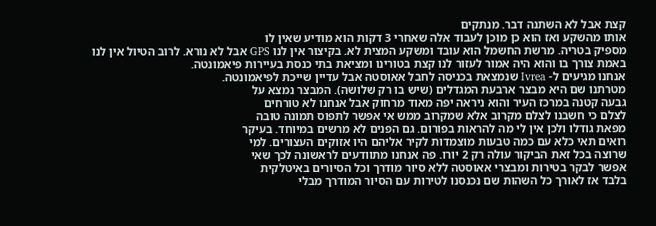קצת אבל לא השתנה דבר. מנתקים
אותו מהשקע ואז הוא כן מוכן לעבוד אלה שאחרי 3 דקות הוא מודיע שאין לו
מספיק בטריה. מרשת החשמל הוא עובד ומשקע המצית לא. בקיצור אין לנו GPS אבל לא נורא. לרוב הטיול אין לנו באמת צורך בו והוא היה אמור לעזור לנו קצת בטורינו ומציאת בתי כנסת בעיירות פיאמונטה.
אנחנו מגיעים ל- Ivrea שנמצאת בכניסה לחבל אאוסטה אבל עדיין שייכת לפיאמונטה.
מטרתנו שם היא מבצר ארבעת המגדלים (שיש בו רק שלושה). המבצר נמצא על
גבעה קטנה במרכז העיר והוא ניראה יפה מאוד מרחוק אבל אנחנו לא טורחים
לצלם כי חשבנו לצלם מקרוב אלא שמקרוב ממש אי אפשר לתפוס תמונה טובה
מפאת גודלו ולכן אין לי מה להראות בפורום. גם הפנים לא מרשים במיוחד. בעיקר
רואים תאי כלא עם כמה טבעות מוצמדות לקיר אליהם היו אזוקים העצורים. למי
שרוצה בכל זאת הביקור עולה רק 2 יורו. פה אנחנו מתוודעים לראשונה לכך שאי
אפשר לבקר בטירות ומבצרי אאוסטה ללא סיור מודרך וכל הסיורים באיטלקית
בלבד אז לאורך כל השהות שם נכנסנו לטירות עם הסיור המודרך מבלי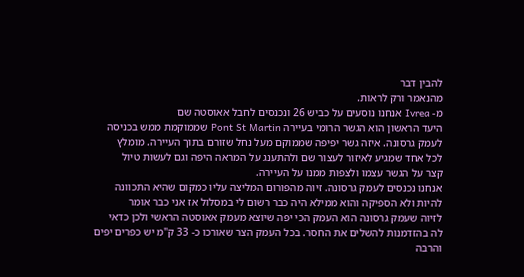להבין דבר
מהנאמר ורק לראות.
מ- Ivrea אנחנו נוסעים על כביש 26 ונכנסים לחבל אאוסטה שם
היעד הראשון הוא הגשר הרומי בעיירה Pont St Martin שממוקמת ממש בכניסה
לעמק גרסונה. איזה גשר יפיפה שממוקם מעל נחל שזורם בתוך העיירה. מומלץ
לכל אחד שמגיע לאיזור לעצור שם ולהתענג על המראה היפה וגם לעשות טיול
קצר על הגשר עצמו ולצפות ממנו על העיירה.
אנחנו נכנסים לעמק גרסונה. זיוה מהפורום המליצה עליו כמקום שהיא התכוונה
להיות ולא הספיקה והוא ממילא היה כבר רשום לי במסלול אז אני כבר אומר
לזיוה שעמק גרסונה הוא העמק הכי יפה שיוצא מעמק אאוסטה הראשי ולכן כדאי
לה בהזדמנות להשלים את החסר. בכל העמק הצר שאורכו כ- 33 ק"מ יש כפרים יפים
והרבה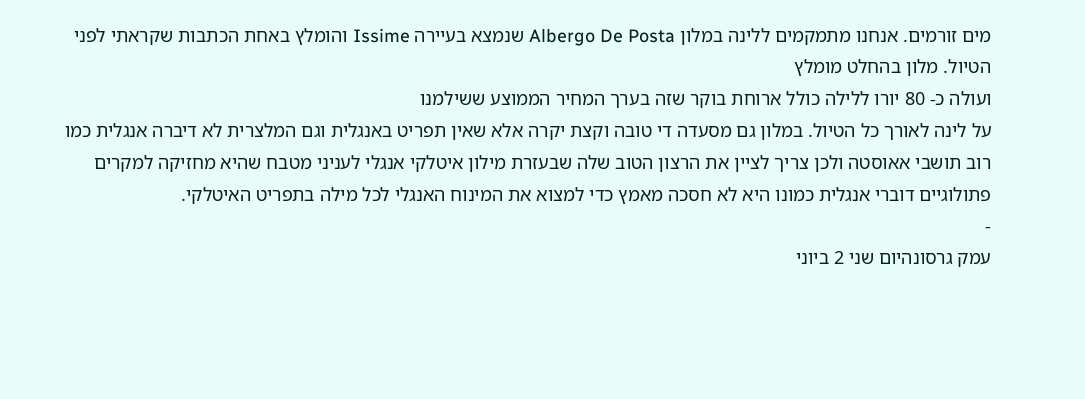מים זורמים. אנחנו מתמקמים ללינה במלון Albergo De Posta שנמצא בעיירה Issime והומלץ באחת הכתבות שקראתי לפני הטיול. מלון בהחלט מומלץ
ועולה כ- 80 יורו ללילה כולל ארוחת בוקר שזה בערך המחיר הממוצע ששילמנו
על לינה לאורך כל הטיול. במלון גם מסעדה די טובה וקצת יקרה אלא שאין תפריט באנגלית וגם המלצרית לא דיברה אנגלית כמו רוב תושבי אאוסטה ולכן צריך לציין את הרצון הטוב שלה שבעזרת מילון איטלקי אנגלי לעניני מטבח שהיא מחזיקה למקרים
פתולוגיים דוברי אנגלית כמונו היא לא חסכה מאמץ כדי למצוא את המינוח האנגלי לכל מילה בתפריט האיטלקי.
-
עמק גרסונהיום שני 2 ביוני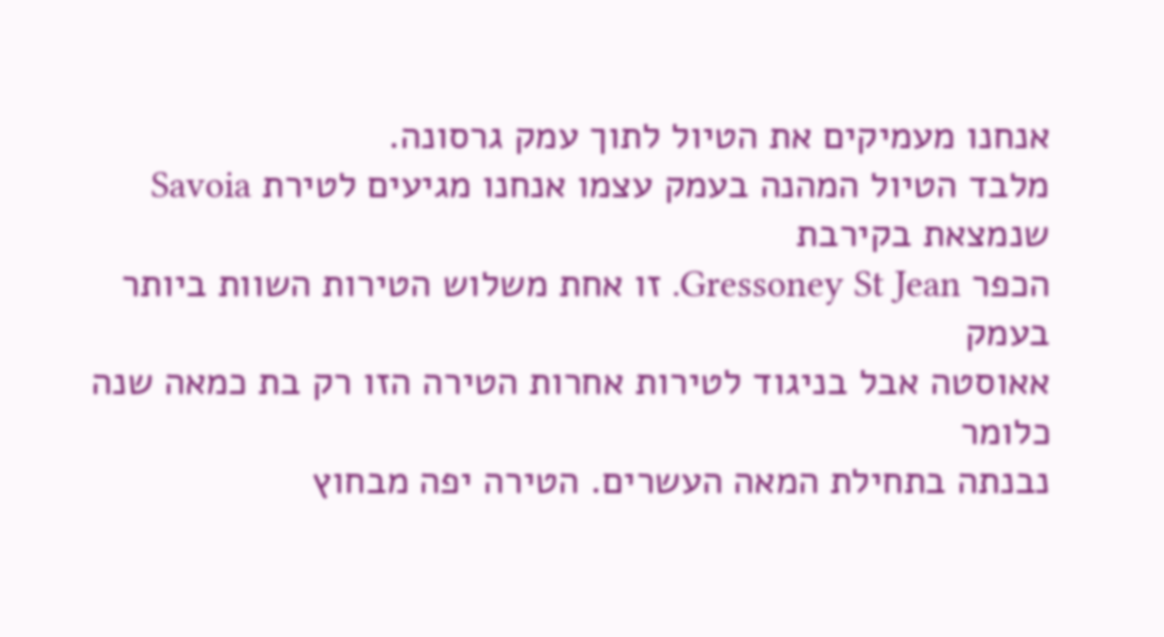אנחנו מעמיקים את הטיול לתוך עמק גרסונה.
מלבד הטיול המהנה בעמק עצמו אנחנו מגיעים לטירת Savoia שנמצאת בקירבת
הכפר Gressoney St Jean. זו אחת משלוש הטירות השוות ביותר בעמק
אאוסטה אבל בניגוד לטירות אחרות הטירה הזו רק בת כמאה שנה כלומר
נבנתה בתחילת המאה העשרים. הטירה יפה מבחוץ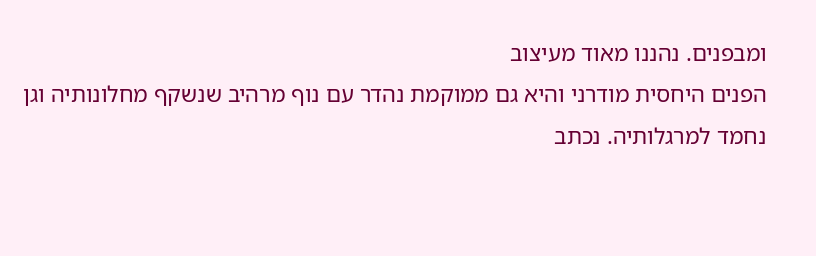ומבפנים. נהננו מאוד מעיצוב
הפנים היחסית מודרני והיא גם ממוקמת נהדר עם נוף מרהיב שנשקף מחלונותיה וגן
נחמד למרגלותיה. נכתב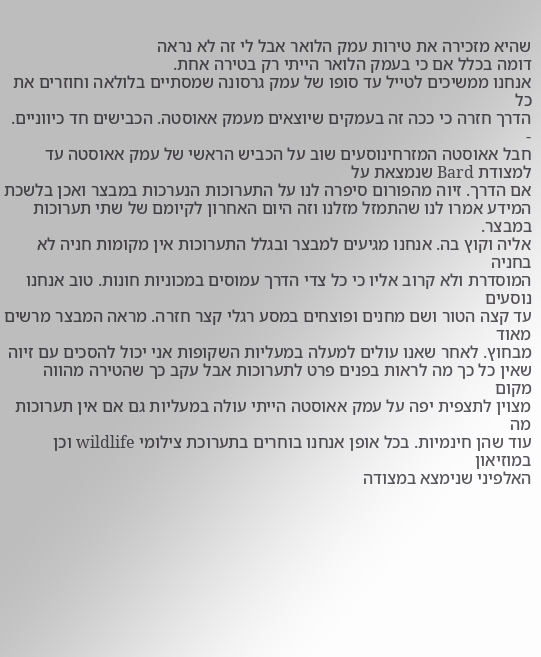שהיא מזכירה את טירות עמק הלואר אבל לי זה לא נראה
דומה בכלל אם כי בעמק הלואר הייתי רק בטירה אחת.
אנחנו ממשיכים לטייל עד סופו של עמק גרסונה שמסתיים בלולאה וחוזרים את כל
הדרך חזרה כי ככה זה בעמקים שיוצאים מעמק אאוסטה. הכבישים חד כיווניים.
-
חבל אאוסטה המזרחינוסעים שוב על הכביש הראשי של עמק אאוסטה עד למצודת Bard שנמצאת על
אם הדרך. זיוה מהפורום סיפרה לנו על התערוכות הנערכות במבצר ואכן בלשכת
המידע אמרו לנו שהתמזל מזלנו וזה היום האחרון לקיומם של שתי תערוכות במבצר.
אליה וקוץ בה. אנחנו מגיעים למבצר ובגלל התערוכות אין מקומות חניה לא בחניה
המוסדרת ולא קרוב אליו כי כל צדי הדרך עמוסים במכוניות חונות. טוב אנחנו נוסעים
עד קצה הטור ושם מחנים ופוצחים במסע רגלי קצר חזרה. מראה המבצר מרשים מאוד
מבחוץ. לאחר שאנו עולים למעלה במעליות השקופות אני יכול להסכים עם זיוה
שאין כל כך מה לראות בפנים פרט לתערוכות אבל עקב כך שהטירה מהווה מקום
מצוין לתצפית יפה על עמק אאוסטה הייתי עולה במעליות גם אם אין תערוכות מה
עוד שהן חינמיות. בכל אופן אנחנו בוחרים בתערוכת צילומי wildlife וכן במוזיאון
האלפיני שנימצא במצודה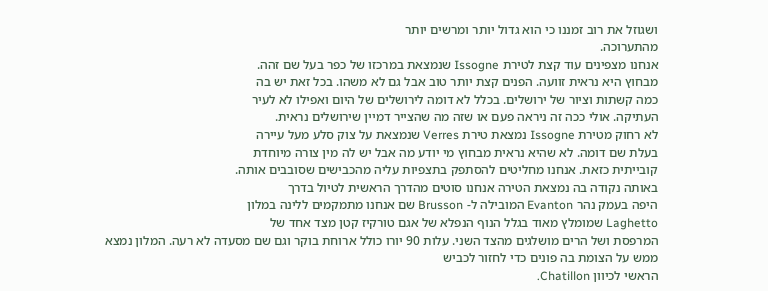ושגוזל את רוב זמננו כי הוא גדול יותר ומרשים יותר
מהתערוכה.
אנחנו מצפינים עוד קצת לטירת Issogne שנמצאת במרכזו של כפר בעל שם זהה.
מבחוץ היא נראית זוועה. הפנים קצת יותר טוב אבל גם לא משהו. בכל זאת יש בה
כמה קשתות וציור של ירושלים. בכלל לא דומה לירושלים של היום ואפילו לא לעיר
העתיקה. אולי ככה זה ניראה פעם או שזה מה שהצייר דמיין שירושלים נראית.
לא רחוק מטירת Issogne נמצאת טירת Verres שנמצאת על צוק סלע מעל עיירה
בעלת שם דומה. לא שהיא נראית מבחוץ מי יודע מה אבל יש לה מין צורה מיוחדת
קובייתית כזאת. אנחנו מחליטים להסתפק בתצפיות עליה מהכבישים שסובבים אותה.
באותה נקודה בה נמצאת הטירה אנחנו סוטים מהדרך הראשית לטיול בדרך
היפה בעמק נהר Evanton המובילה ל- Brusson שם אנחנו מתמקמים ללינה במלון
Laghetto שמומלץ מאוד בגלל הנוף הנפלא של אגם טורקיז קטן מצד אחד של
המרפסת ושל הרים מושלגים מהצד השני. עלות 90 יורו כולל ארוחת בוקר וגם שם מסעדה לא רעה. המלון נמצא ממש על הצומת בה פונים כדי לחזור לכביש
הראשי לכיוון Chatillon.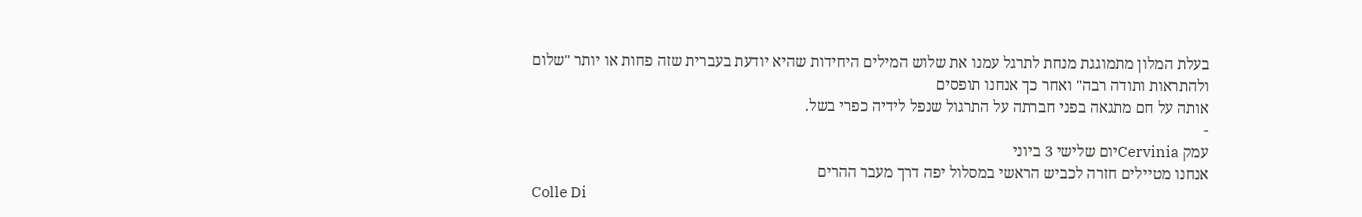בעלת המלון מתמוגגת מנחת לתרגל עמנו את שלוש המילים היחידות שהיא יודעת בעברית שזה פחות או יותר "שלום ולהתראות ותודה רבה" ואחר כך אנחנו תופסים
אותה על חם מתגאה בפני חברתה על התרגול שנפל לידיה כפרי בשל.
-
עמק Cerviniaיום שלישי 3 ביוני
אנחנו מטיילים חזרה לכביש הראשי במסלול יפה דרך מעבר ההרים
Colle Di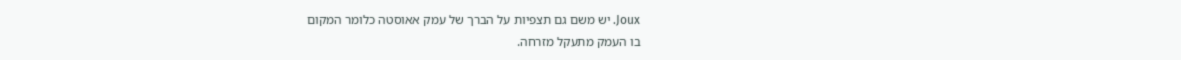Joux. יש משם גם תצפיות על הברך של עמק אאוסטה כלומר המקום
בו העמק מתעקל מזרחה.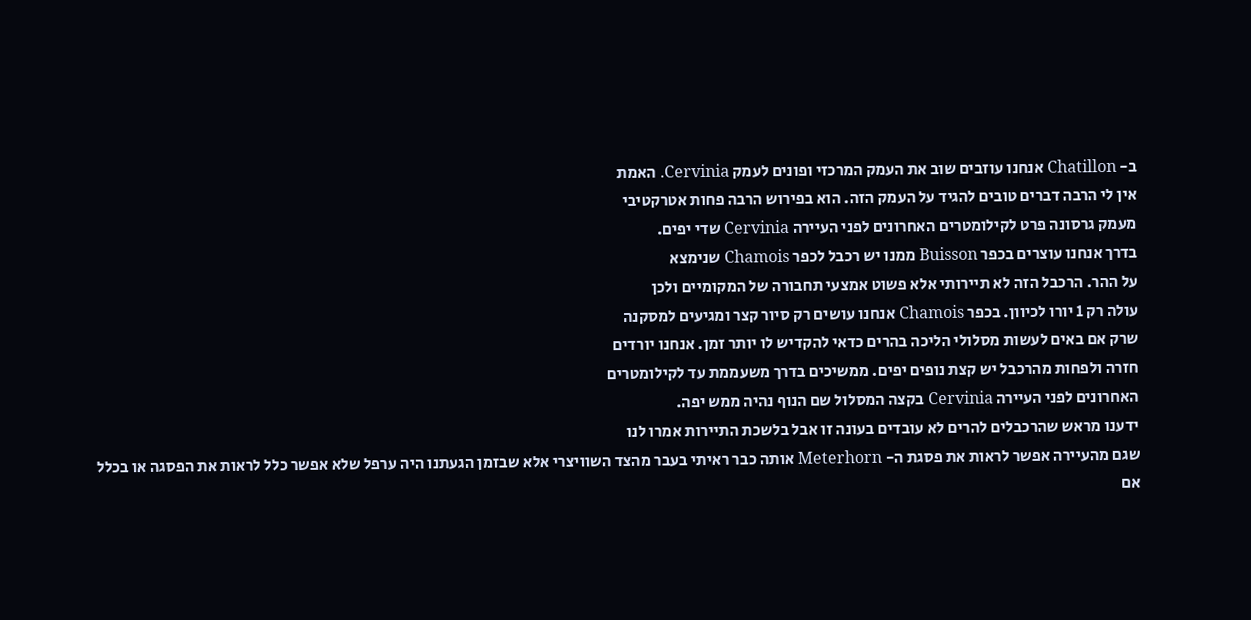ב- Chatillon אנחנו עוזבים שוב את העמק המרכזי ופונים לעמק Cervinia. האמת
אין לי הרבה דברים טובים להגיד על העמק הזה. הוא בפירוש הרבה פחות אטרקטיבי
מעמק גרסונה פרט לקילומטרים האחרונים לפני העיירה Cervinia שדי יפים.
בדרך אנחנו עוצרים בכפר Buisson ממנו יש רכבל לכפר Chamois שנימצא
על ההר. הרכבל הזה לא תיירותי אלא פשוט אמצעי תחבורה של המקומיים ולכן
עולה רק 1 יורו לכיוון. בכפר Chamois אנחנו עושים רק סיור קצר ומגיעים למסקנה
שרק אם באים לעשות מסלולי הליכה בהרים כדאי להקדיש לו יותר זמן. אנחנו יורדים
חזרה ולפחות מהרכבל יש קצת נופים יפים. ממשיכים בדרך משעממת עד לקילומטרים
האחרונים לפני העיירה Cervinia בקצה המסלול שם הנוף נהיה ממש יפה.
ידענו מראש שהרכבלים להרים לא עובדים בעונה זו אבל בלשכת התיירות אמרו לנו
שגם מהעיירה אפשר לראות את פסגת ה- Meterhorn אותה כבר ראיתי בעבר מהצד השוויצרי אלא שבזמן הגעתנו היה ערפל שלא אפשר כלל לראות את הפסגה או בכלל
אם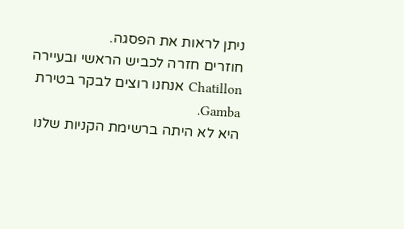ניתן לראות את הפסגה.
חוזרים חזרה לכביש הראשי ובעיירה Chatillon אנחנו רוצים לבקר בטירת Gamba.
היא לא היתה ברשימת הקניות שלנו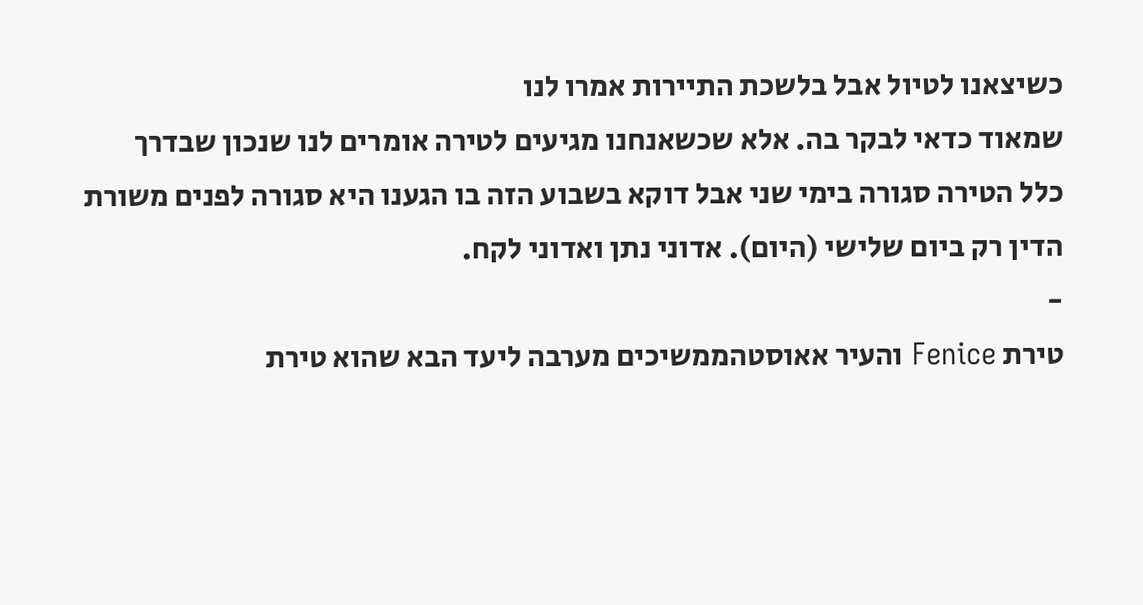כשיצאנו לטיול אבל בלשכת התיירות אמרו לנו
שמאוד כדאי לבקר בה. אלא שכשאנחנו מגיעים לטירה אומרים לנו שנכון שבדרך
כלל הטירה סגורה בימי שני אבל דוקא בשבוע הזה בו הגענו היא סגורה לפנים משורת
הדין רק ביום שלישי (היום). אדוני נתן ואדוני לקח.
-
טירת Fenice והעיר אאוסטהממשיכים מערבה ליעד הבא שהוא טירת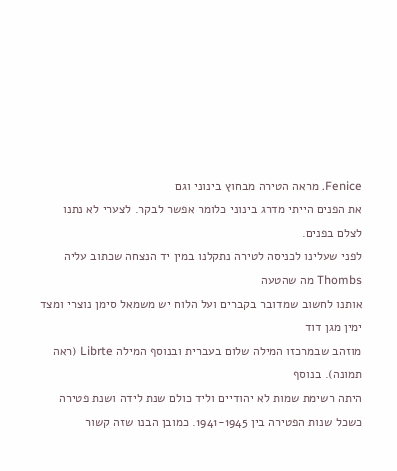Fenice. מראה הטירה מבחוץ בינוני וגם
את הפנים הייתי מדרג בינוני כלומר אפשר לבקר. לצערי לא נתנו לצלם בפנים.
לפני שעלינו לכניסה לטירה נתקלנו במין יד הנצחה שכתוב עליה Thombs מה שהטעה
אותנו לחשוב שמדובר בקברים ועל הלוח יש משמאל סימן נוצרי ומצד ימין מגן דוד
מוזהב שבמרכזו המילה שלום בעברית ובנוסף המילה Librte (ראה תמונה). בנוסף
היתה רשימת שמות לא יהודיים וליד כולם שנת לידה ושנת פטירה כשכל שנות הפטירה בין 1941-1945. כמובן הבנו שזה קשור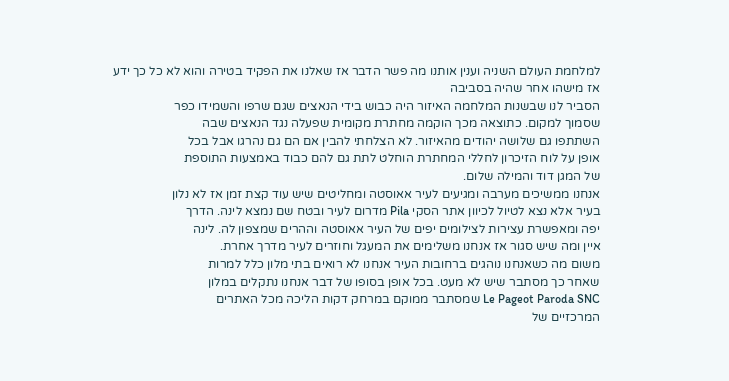למלחמת העולם השניה וענין אותנו מה פשר הדבר אז שאלנו את הפקיד בטירה והוא לא כל כך ידע אז מישהו אחר שהיה בסביבה
הסביר לנו שבשנות המלחמה האיזור היה כבוש בידי הנאצים שגם שרפו והשמידו כפר
שסמוך למקום. כתוצאה מכך הוקמה מחתרת מקומית שפעלה נגד הנאצים שבה
השתתפו גם שלושה יהודים מהאיזור. לא הצלחתי להבין אם הם גם נהרגו אבל בכל
אופן על לוח הזיכרון לחללי המחתרת הוחלט לתת גם להם כבוד באמצעות התוספת
של המגן דוד והמילה שלום.
אנחנו ממשיכים מערבה ומגיעים לעיר אאוסטה ומחליטים שיש עוד קצת זמן אז לא נלון
בעיר אלא נצא לטיול לכיוון אתר הסקי Pila מדרום לעיר ובטח שם נמצא לינה. הדרך
יפה ומאפשרת עצירות לצילומים יפים של העיר אאוסטה וההרים שמצפון לה. לינה
איין ומה שיש סגור אז אנחנו משלימים את המעגל וחוזרים לעיר מדרך אחרת.
משום מה כשאנחנו נוהגים ברחובות העיר אנחנו לא רואים בתי מלון כלל למרות
שאחר כך מסתבר שיש לא מעט. בכל אופן בסופו של דבר אנחנו נתקלים במלון
Le Pageot Paroda SNC שמסתבר ממוקם במרחק דקות הליכה מכל האתרים
המרכזיים של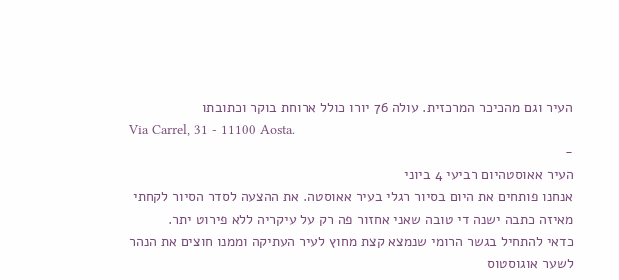העיר וגם מהכיכר המרכזית. עולה 76 יורו כולל ארוחת בוקר וכתובתו
Via Carrel, 31 - 11100 Aosta.
-
העיר אאוסטהיום רביעי 4 ביוני
אנחנו פותחים את היום בסיור רגלי בעיר אאוסטה. את ההצעה לסדר הסיור לקחתי
מאיזה כתבה ישנה די טובה שאני אחזור פה רק על עיקריה ללא פירוט יתר.
כדאי להתחיל בגשר הרומי שנמצא קצת מחוץ לעיר העתיקה וממנו חוצים את הנהר
לשער אוגוסטוס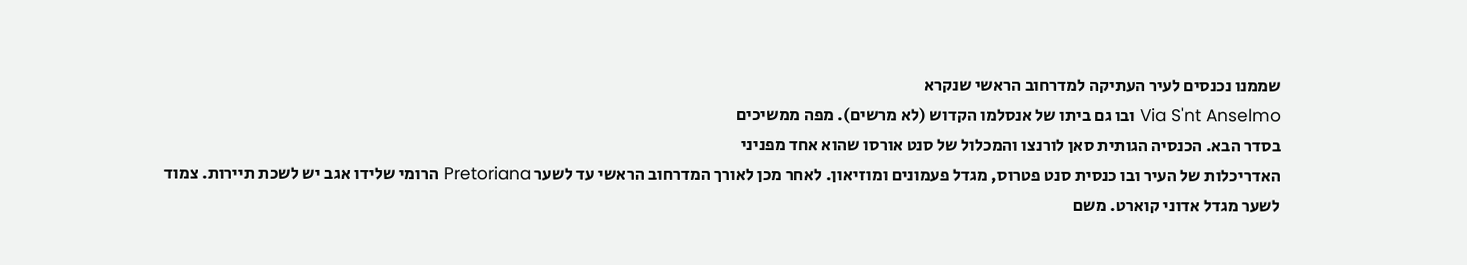שממנו נכנסים לעיר העתיקה למדרחוב הראשי שנקרא
Via S'nt Anselmo ובו גם ביתו של אנסלמו הקדוש (לא מרשים). מפה ממשיכים
בסדר הבא. הכנסיה הגותית סאן לורנצו והמכלול של סנט אורסו שהוא אחד מפניני
האדריכלות של העיר ובו כנסית סנט פטרוס, מגדל פעמונים ומוזיאון. לאחר מכן לאורך המדרחוב הראשי עד לשער Pretoriana הרומי שלידו אגב יש לשכת תיירות. צמוד
לשער מגדל אדוני קוארט. משם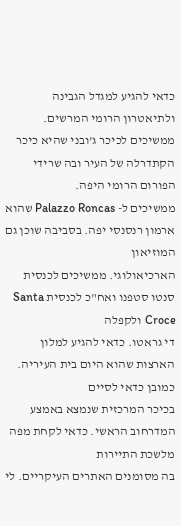כדאי להגיע למגדל הגבינה ולתיאטרון הרומי המרשים.
ממשיכים לכיכר ג'ובני שהיא כיכר הקתדרלה של העיר ובה שרידי הפורום הרומי היפה.
ממשיכים ל- Palazzo Roncas שהוא ארמון רנסנסי יפה. בסביבה שוכן גם המוזיאון
הארכיאולוגי. ממשיכים לכנסית סנטו סטפנו ואח"כ לכנסית Santa Croce ולקפלה
די גראטו. כדאי להגיע למלון הארצות שהוא היום בית העיריה. כמובן כדאי לסיים
בכיכר המרכזית שנמצא באמצע המדרחוב הראשי. כדאי לקחת מפה מלשכת התיירות
בה מסומנים האתרים העיקריים. לי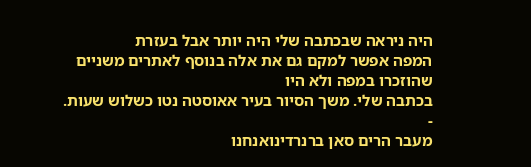היה ניראה שבכתבה שלי היה יותר אבל בעזרת
המפה אפשר למקם גם את אלה בנוסף לאתרים משניים שהוזכרו במפה ולא היו
בכתבה שלי. משך הסיור בעיר אאוסטה נטו כשלוש שעות.
-
מעבר הרים סאן ברנרדינואנחנו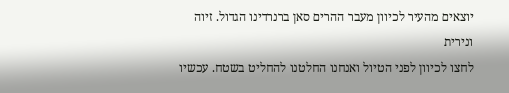יוצאים מהעיר לכיוון מעבר ההרים סאן ברנרדינו הגדול. זיוה ונירית
לחצו לכיוון לפני הטיול ואנחנו החלטנו להחליט בשטח. עכשיו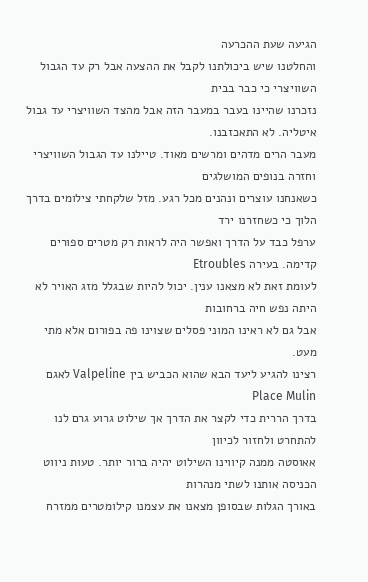הגיעה שעת ההכרעה
והחלטנו שיש ביכולתנו לקבל את ההצעה אבל רק עד הגבול השוויצרי כי כבר בבית
נזכרנו שהיינו בעבר במעבר הזה אבל מהצד השוויצרי עד גבול איטליה. לא התאכזבנו.
מעבר הרים מדהים ומרשים מאוד. טיילנו עד הגבול השוויצרי וחזרה בנופים המושלגים
כשאנחנו עוצרים ונהנים מכל רגע. מזל שלקחתי צילומים בדרך הלוך כי כשחזרנו ירד
ערפל כבד על הדרך ואפשר היה לראות רק מטרים ספורים קדימה. בעירה Etroubles
לעומת זאת לא מצאנו ענין. יכול להיות שבגלל מזג האויר לא היתה נפש חיה ברחובות
אבל גם לא ראינו המוני פסלים שצוינו פה בפורום אלא מתי מעט.
רצינו להגיע ליעד הבא שהוא הכביש בין Valpeline לאגם Place Mulin
בדרך הררית כדי לקצר את הדרך אך שילוט גרוע גרם לנו להתחרט ולחזור לכיוון
אאוסטה ממנה קיווינו השילוט יהיה ברור יותר. טעות ניווט הכניסה אותנו לשתי מנהרות
באורך הגלות שבסופן מצאנו את עצמנו קילומטרים ממזרח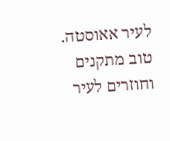לעיר אאוסטה. טוב מתקנים
וחוזרים לעיר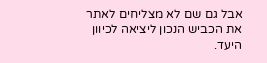אבל גם שם לא מצליחים לאתר את הכביש הנכון ליציאה לכיוון היעד.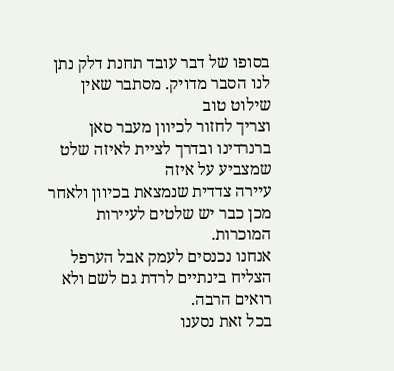בסופו של דבר עובד תחנת דלק נתן לנו הסבר מדויק. מסתבר שאין שילוט טוב
וצריך לחזור לכיוון מעבר סאן ברנרדינו ובדרך לציית לאיזה שלט שמצביע על איזה
עיירה צדדית שנמצאת בכיוון ולאחר מכן כבר יש שלטים לעיירות המוכרות.
אנחנו נכנסים לעמק אבל הערפל הצליח בינתיים לרדת גם לשם ולא רואים הרבה.
בכל זאת נסענו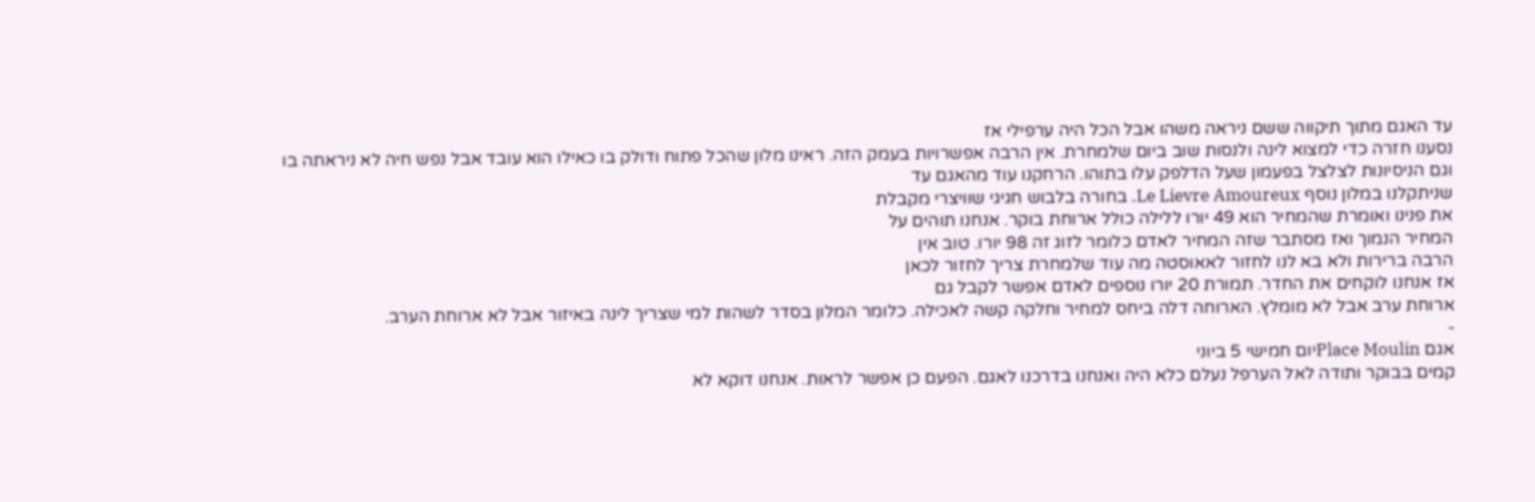עד האגם מתוך תיקווה ששם ניראה משהו אבל הכל היה ערפילי אז
נסענו חזרה כדי למצוא לינה ולנסות שוב ביום שלמחרת. אין הרבה אפשרויות בעמק הזה. ראינו מלון שהכל פתוח ודולק בו כאילו הוא עובד אבל נפש חיה לא ניראתה בו
וגם הניסיונות לצלצל בפעמון שעל הדלפק עלו בתוהו. הרחקנו עוד מהאגם עד
שניתקלנו במלון נוסף Le Lievre Amoureux. בחורה בלבוש חגיגי שוויצרי מקבלת
את פנינו ואומרת שהמחיר הוא 49 יורו ללילה כולל ארוחת בוקר. אנחנו תוהים על
המחיר הנמוך ואז מסתבר שזה המחיר לאדם כלומר לזוג זה 98 יורו. טוב אין
הרבה ברירות ולא בא לנו לחזור לאאוסטה מה עוד שלמחרת צריך לחזור לכאן
אז אנחנו לוקחים את החדר. תמורת 20 יורו נוספים לאדם אפשר לקבל גם
ארוחת ערב אבל לא מומלץ. הארוחה דלה ביחס למחיר וחלקה קשה לאכילה. כלומר המלון בסדר לשהות למי שצריך לינה באיזור אבל לא ארוחת הערב.
-
אגם Place Moulinיום חמישי 5 ביוני
קמים בבוקר ותודה לאל הערפל נעלם כלא היה ואנחנו בדרכנו לאגם. הפעם כן אפשר לראות. אנחנו דוקא לא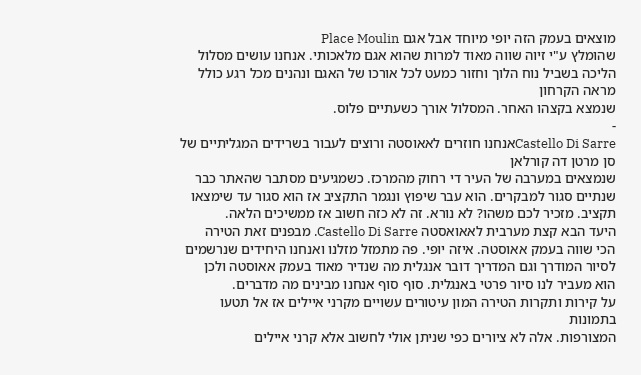מוצאים בעמק הזה יופי מיוחד אבל אגם Place Moulin
שהומלץ ע"י זיוה שווה מאוד למרות שהוא אגם מלאכותי. אנחנו עושים מסלול הליכה בשביל נוח הלוך וחזור כמעט לכל אורכו של האגם ונהנים מכל רגע כולל מראה הקרחון
שנמצא בקצהו האחר. המסלול אורך כשעתיים פלוס.
-
Castello Di Sarreאנחנו חוזרים לאאוסטה ורוצים לעבור בשרידים המגליתיים של סן מרטן דה קורלאן
שנמצאים במערבה של העיר די רחוק מהמרכז. כשמגיעים מסתבר שהאתר כבר
שנתיים סגור למבקרים. הוא עבר שיפוץ ונגמר התקציב אז הוא סגור עד שימצאו
תקציב. מזכיר לכם משהו? לא נורא. זה לא כזה חשוב אז ממשיכים הלאה.
היעד הבא קצת מערבית לאאואסטה Castello Di Sarre. מבפנים זאת הטירה
הכי שווה בעמק אאוסטה. איזה יופי. פה מתמזל מזלנו ואנחנו היחידים שנרשמים
לסיור המודרך וגם המדריך דובר אנגלית מה שנדיר מאוד בעמק אאוסטה ולכן
הוא מעביר לנו סיור פרטי באנגלית. סוף סוף אנחנו מבינים מה מדברים.
על קירות ותקרות הטירה המון עיטורים עשויים מקרני איילים אז אל תטעו בתמונות
המצורפות. אלה לא ציורים כפי שניתן אולי לחשוב אלא קרני איילים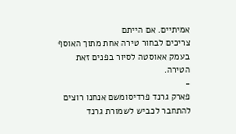אמיתיים. אם הייתם
צריכים לבחור טירה אחת מתוך האוסף בעמק אאוסטה לסיור בפנים זאת הטירה.
-
פארק גרנד פרדיסומשם אנחנו רוצים להתחבר לכביש לשמורת גרנד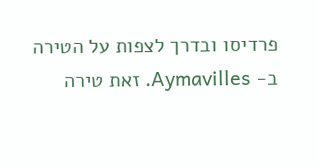פרדיסו ובדרך לצפות על הטירה
ב- Aymavilles. זאת טירה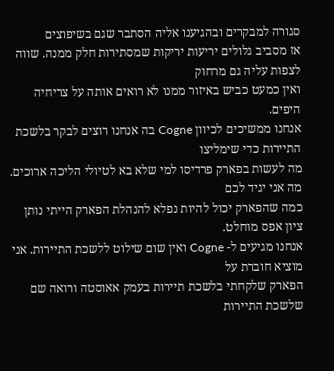סגורה למבקרים ובהגיענו אליה הסתבר שגם בשיפוצים
אז מסביב גלולים יריעות יריקות שמסתירות חלק ממנה. שווה לצפות עליה גם מרחוק
ואין כמעט כביש באיזור ממנו לא רואים אותה על צריחיה היפים.
אנחנו ממשיכים לכיוון Cogne בה אנחנו רוצים לבקר בלשכת התיירות כדי שימליצו
מה לעשות בפארק פרדיסו למי שלא בא לטיולי הליכה ארוכים. מה אני יגיד לכם
כמה שהפארק יכול להיות נפלא להנהלת הפארק הייתי נותן ציון אפס מוחלט.
אנחנו מגיעים ל- Cogne ואין שום שילוט ללשכת התיירות. אני מוציא חוברת על
הפארק שלקחתי בלשכת תיירות בעמק אאוסטה ורואה שם שלשכת התיירות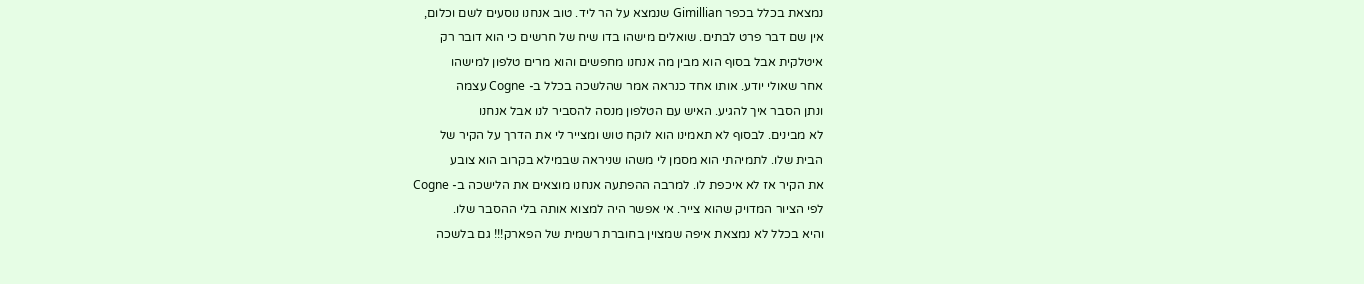נמצאת בכלל בכפר Gimillian שנמצא על הר ליד. טוב אנחנו נוסעים לשם וכלום,
אין שם דבר פרט לבתים. שואלים מישהו בדו שיח של חרשים כי הוא דובר רק
איטלקית אבל בסוף הוא מבין מה אנחנו מחפשים והוא מרים טלפון למישהו
אחר שאולי יודע. אותו אחד כנראה אמר שהלשכה בכלל ב- Cogne עצמה
ונתן הסבר איך להגיע. האיש עם הטלפון מנסה להסביר לנו אבל אנחנו
לא מבינים. לבסוף לא תאמינו הוא לוקח טוש ומצייר לי את הדרך על הקיר של
הבית שלו. לתמיהתי הוא מסמן לי משהו שניראה שבמילא בקרוב הוא צובע
את הקיר אז לא איכפת לו. למרבה ההפתעה אנחנו מוצאים את הלישכה ב- Cogne
לפי הציור המדויק שהוא צייר. אי אפשר היה למצוא אותה בלי ההסבר שלו.
והיא בכלל לא נמצאת איפה שמצוין בחוברת רשמית של הפארק!!! גם בלשכה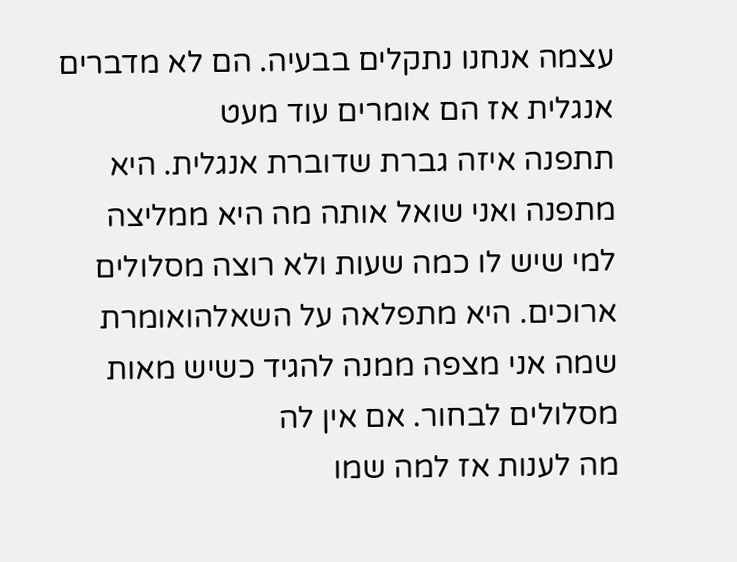עצמה אנחנו נתקלים בבעיה. הם לא מדברים אנגלית אז הם אומרים עוד מעט
תתפנה איזה גברת שדוברת אנגלית. היא מתפנה ואני שואל אותה מה היא ממליצה
למי שיש לו כמה שעות ולא רוצה מסלולים ארוכים. היא מתפלאה על השאלהואומרת שמה אני מצפה ממנה להגיד כשיש מאות מסלולים לבחור. אם אין לה
מה לענות אז למה שמו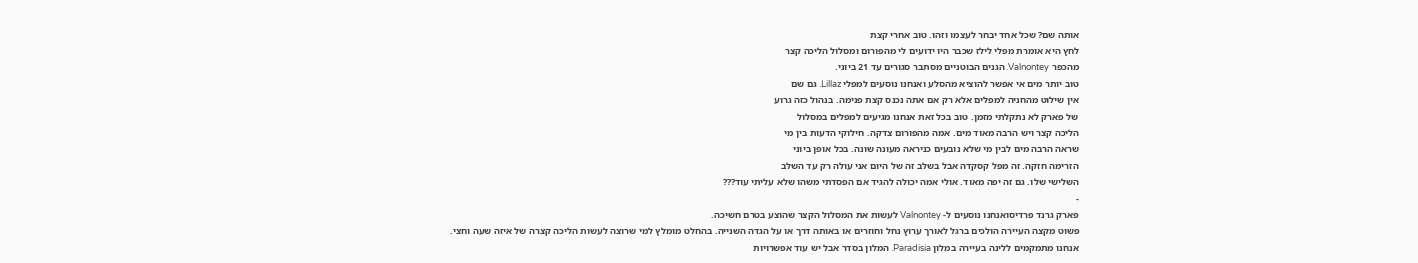אותה שם? שכל אחד יבחר לעצמו וזהו. טוב אחרי קצת
לחץ היא אומרת מפלי לילז שכבר היו ידועים לי מהפורום ומסלול הליכה קצר
מהכפר Valnontey. הגנים הבוטניים מסתבר סגורים עד 21 ביוני.
טוב יותר מים אי אפשר להוציא מהסלע ואנחנו נוסעים למפלי Lillaz. גם שם
אין שילוט מהחניה למפלים אלא רק אם אתה נכנס קצת פנימה. בנהול כזה גרוע
של פארק לא נתקלתי מזמן. טוב בכל זאת אנחנו מגיעים למפלים במסלול
הליכה קצר ויש הרבה מאוד מים. אמה מהפורום צדקה. חילוקי הדעות בין מי
שראה הרבה מים לבין מי שלא נובעים כניראה מעונה שונה. בכל אופן ביוני
הזרימה חזקה. זה מפל קסקדה אבל בשלב זה של היום אני עולה רק עד השלב
השלישי שלו. גם זה יפה מאוד. אולי אמה יכולה להגיד אם הפסדתי משהו שלא עליתי עוד???
-
פארק גרנד פרדיסואנחנו נוסעים ל- Valnontey לעשות את המסלול הקצר שהוצע בטרם חשיכה.
פשוט מקצה העיירה הולכים ברגל לאורך ערוץ נחל וחוזרים או באותה דרך או על הגדה השנייה. בהחלט מומלץ למי שרוצה לעשות הליכה קצרה של איזה שעה וחצי.
אנחנו מתמקמים ללינה בעיירה במלון Paradisia. המלון בסדר אבל יש עוד אפשרויות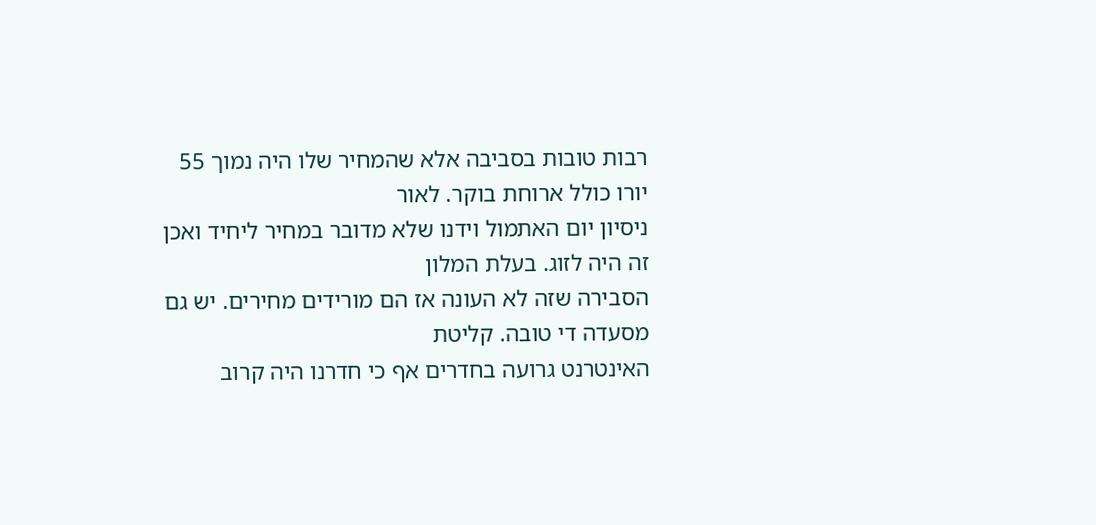רבות טובות בסביבה אלא שהמחיר שלו היה נמוך 55 יורו כולל ארוחת בוקר. לאור
ניסיון יום האתמול וידנו שלא מדובר במחיר ליחיד ואכן זה היה לזוג. בעלת המלון
הסבירה שזה לא העונה אז הם מורידים מחירים. יש גם מסעדה די טובה. קליטת
האינטרנט גרועה בחדרים אף כי חדרנו היה קרוב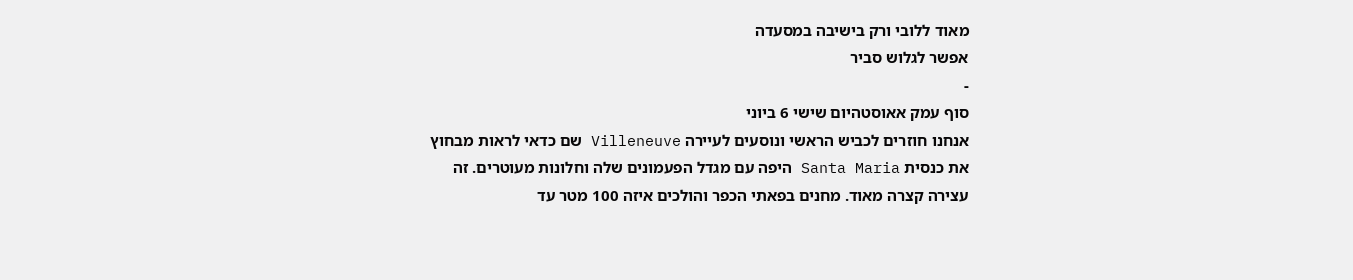מאוד ללובי ורק בישיבה במסעדה
אפשר לגלוש סביר
-
סוף עמק אאוסטהיום שישי 6 ביוני
אנחנו חוזרים לכביש הראשי ונוסעים לעיירה Villeneuve שם כדאי לראות מבחוץ
את כנסית Santa Maria היפה עם מגדל הפעמונים שלה וחלונות מעוטרים. זה
עצירה קצרה מאוד. מחנים בפאתי הכפר והולכים איזה 100 מטר עד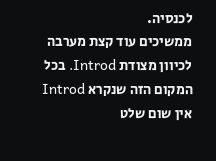לכנסיה.
ממשיכים עוד קצת מערבה לכיוון מצודת Introd. בכל המקום הזה שנקרא Introd
אין שום שלט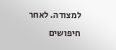למצודה. לאחר חיפושים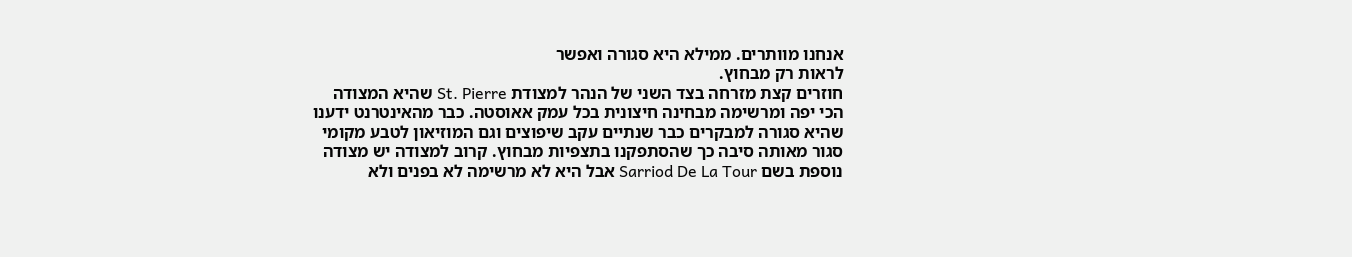אנחנו מוותרים. ממילא היא סגורה ואפשר
לראות רק מבחוץ.
חוזרים קצת מזרחה בצד השני של הנהר למצודת St. Pierre שהיא המצודה
הכי יפה ומרשימה מבחינה חיצונית בכל עמק אאוסטה. כבר מהאינטרנט ידענו
שהיא סגורה למבקרים כבר שנתיים עקב שיפוצים וגם המוזיאון לטבע מקומי
סגור מאותה סיבה כך שהסתפקנו בתצפיות מבחוץ. קרוב למצודה יש מצודה
נוספת בשם Sarriod De La Tour אבל היא לא מרשימה לא בפנים ולא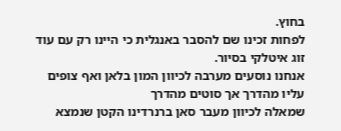בחוץ.
לפחות זכינו שם להסבר באנגלית כי היינו רק עם עוד זוג איטלקי בסיור.
אנחנו נוסעים מערבה לכיוון המון בלאן ואף צופים עליו מהדרך אך סוטים מהדרך
שמאלה לכיוון מעבר סאן ברנרדינו הקטן שנמצא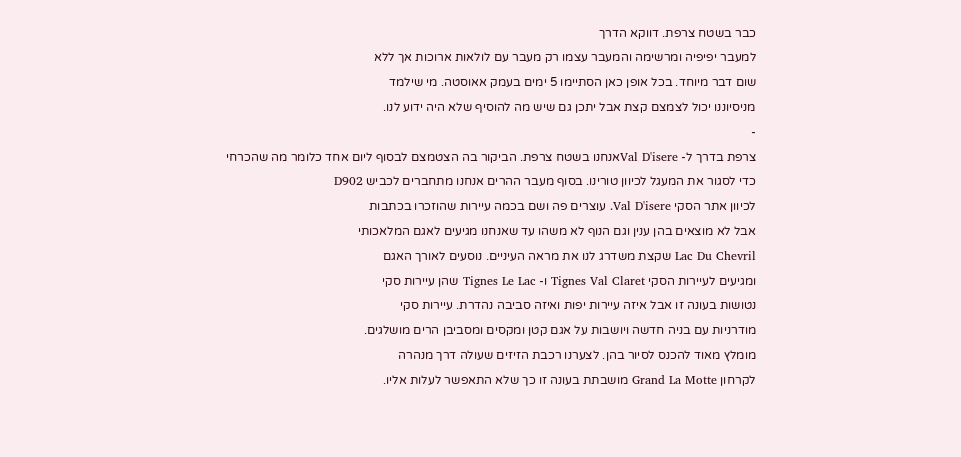כבר בשטח צרפת. דווקא הדרך
למעבר יפיפיה ומרשימה והמעבר עצמו רק מעבר עם לולאות ארוכות אך ללא
שום דבר מיוחד. בכל אופן כאן הסתיימו 5 ימים בעמק אאוסטה. מי שילמד
מניסיוננו יכול לצמצם קצת אבל יתכן גם שיש מה להוסיף שלא היה ידוע לנו.
-
צרפת בדרך ל- Val D'isereאנחנו בשטח צרפת. הביקור בה הצטמצם לבסוף ליום אחד כלומר מה שהכרחי
כדי לסגור את המעגל לכיוון טורינו. בסוף מעבר ההרים אנחנו מתחברים לכביש D902
לכיוון אתר הסקי Val D'isere. עוצרים פה ושם בכמה עיירות שהוזכרו בכתבות
אבל לא מוצאים בהן ענין וגם הנוף לא משהו עד שאנחנו מגיעים לאגם המלאכותי
Lac Du Chevril שקצת משדרג לנו את מראה העיניים. נוסעים לאורך האגם
ומגיעים לעיירות הסקי Tignes Val Claret ו- Tignes Le Lac שהן עיירות סקי
נטושות בעונה זו אבל איזה עיירות יפות ואיזה סביבה נהדרת. עיירות סקי
מודרניות עם בניה חדשה ויושבות על אגם קטן ומקסים ומסביבן הרים מושלגים.
מומלץ מאוד להכנס לסיור בהן. לצערנו רכבת הזיזים שעולה דרך מנהרה
לקרחון Grand La Motte מושבתת בעונה זו כך שלא התאפשר לעלות אליו.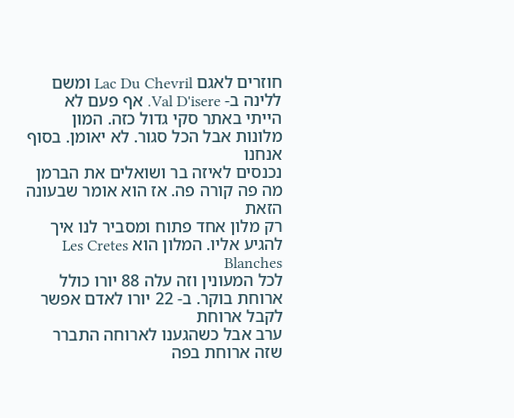חוזרים לאגם Lac Du Chevril ומשם ללינה ב- Val D'isere. אף פעם לא
הייתי באתר סקי גדול כזה. המון מלונות אבל הכל סגור. לא יאומן. בסוף אנחנו
נכנסים לאיזה בר ושואלים את הברמן מה פה קורה פה. אז הוא אומר שבעונה הזאת
רק מלון אחד פתוח ומסביר לנו איך להגיע אליו. המלון הוא Les Cretes Blanches
לכל המעונין וזה עלה 88 יורו כולל ארוחת בוקר. ב- 22 יורו לאדם אפשר לקבל ארוחת
ערב אבל כשהגענו לארוחה התברר שזה ארוחת בפה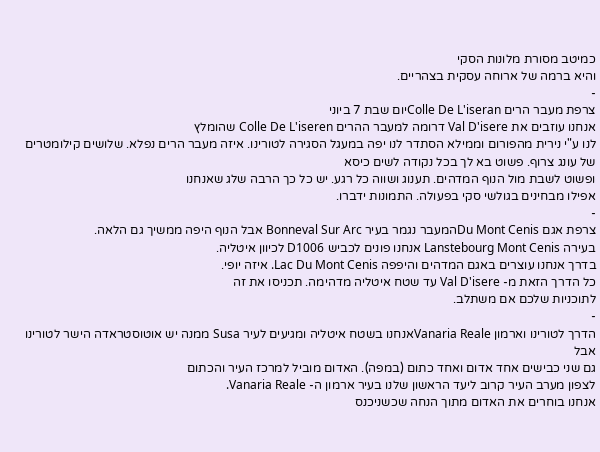כמיטב מסורת מלונות הסקי
והיא ברמה של ארוחה עסקית בצהריים.
-
צרפת מעבר הרים Colle De L'iseranיום שבת 7 ביוני
אנחנו עוזבים את Val D'isere דרומה למעבר ההרים Colle De L'iseren שהומלץ
לנו ע"י נירית מהפורום וממילא הסתדר לנו יפה במעגל הסגירה לטורינו. איזה מעבר הרים נפלא. שלושים קילומטרים של עונג צרוף. פשוט בא לך בכל נקודה לשים כיסא
ופשוט לשבת מול הנוף המדהים. תענוג ושווה כל רגע. יש כל כך הרבה שלג שאנחנו
אפילו מבחינים בגולשי סקי בפעולה. התמונות ידברו.
-
צרפת אגם Du Mont Cenisהמעבר נגמר בעיר Bonneval Sur Arc אבל הנוף היפה ממשיך גם הלאה.
בעירה Lanstebourg Mont Cenis אנחנו פונים לכביש D1006 לכיוון איטליה.
בדרך אנחנו עוצרים באגם המדהים והיפפה Lac Du Mont Cenis. איזה יופי.
כל הדרך הזאת מ- Val D'isere עד שטח איטליה מדהימה. תכניסו את זה
לתוכניות שלכם אם משתלב.
-
הדרך לטורינו וארמון Vanaria Realeאנחנו בשטח איטליה ומגיעים לעיר Susa ממנה יש אוטוסטראדה הישר לטורינו אבל
גם שני כבישים אחד אדום ואחד כתום (במפה). האדום מוביל למרכז העיר והכתום
לצפון מערב העיר קרוב ליעד הראשון שלנו בעיר ארמון ה- Vanaria Reale.
אנחנו בוחרים את האדום מתוך הנחה שכשניכנס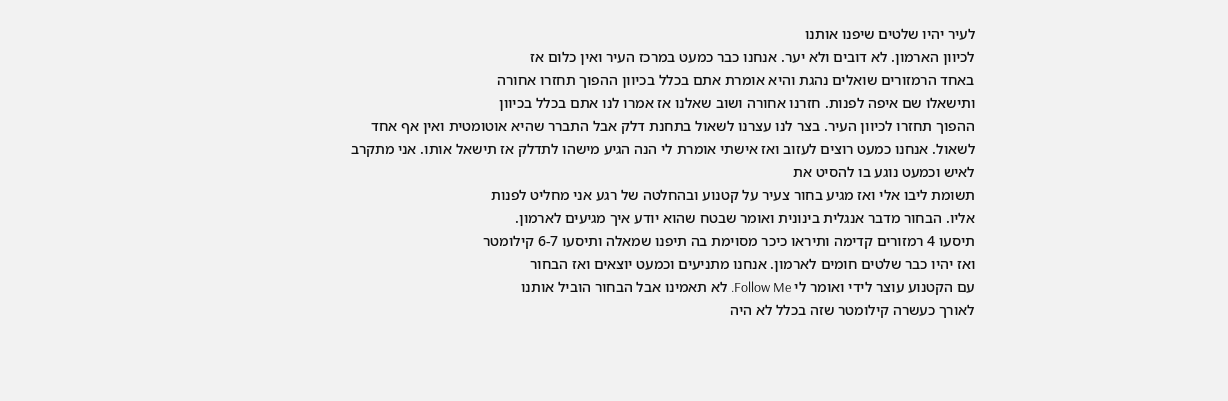לעיר יהיו שלטים שיפנו אותנו
לכיוון הארמון. לא דובים ולא יער. אנחנו כבר כמעט במרכז העיר ואין כלום אז
באחד הרמזורים שואלים נהגת והיא אומרת אתם בכלל בכיוון ההפוך תחזרו אחורה
ותישאלו שם איפה לפנות. חזרנו אחורה ושוב שאלנו אז אמרו לנו אתם בכלל בכיוון
ההפוך תחזרו לכיוון העיר. בצר לנו עצרנו לשאול בתחנת דלק אבל התברר שהיא אוטומטית ואין אף אחד לשאול. אנחנו כמעט רוצים לעזוב ואז אישתי אומרת לי הנה הגיע מישהו לתדלק אז תישאל אותו. אני מתקרב לאיש וכמעט נוגע בו להסיט את
תשומת ליבו אלי ואז מגיע בחור צעיר על קטנוע ובהחלטה של רגע אני מחליט לפנות
אליו. הבחור מדבר אנגלית בינונית ואומר שבטח שהוא יודע איך מגיעים לארמון.
תיסעו 4 רמזורים קדימה ותיראו כיכר מסוימת בה תיפנו שמאלה ותיסעו 6-7 קילומטר
ואז יהיו כבר שלטים חומים לארמון. אנחנו מתניעים וכמעט יוצאים ואז הבחור
עם הקטנוע עוצר לידי ואומר לי Follow Me. לא תאמינו אבל הבחור הוביל אותנו
לאורך כעשרה קילומטר שזה בכלל לא היה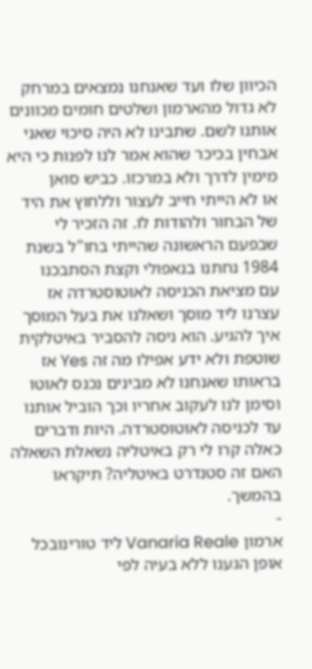הכיוון שלו ועד שאנחנו נמצאים במרחק
לא גדול מהארמון ושלטים חומים מכוונים אותנו לשם. שתבינו לא היה סיכוי שאני
אבחין בכיכר שהוא אמר לנו לפנות כי היא מימין לדרך ולא במרכזו. כביש סואן
או לא הייתי חייב לעצור וללחוץ את היד של הבחור ולהודות לו. זה הזכיר לי
שבפעם הראשונה שהייתי בחו"ל בשנת 1984 נחתנו בנאפולי וקצת הסתבכנו
עם מציאת הכניסה לאוטוסטרדה אז עצרנו ליד מוסך ושאלנו את בעל המוסך
איך להגיע. הוא ניסה להסביר באיטלקית שוטפת ולא ידע אפילו מה זה Yes אז
בראותו שאנחנו לא מבינים נכנס לאוטו וסימן לנו לעקוב אחריו וכך הוביל אותנו
עד לכניסה לאוטוסטרדה. היות ודברים כאלה קרו לי רק באיטליה נשאלת השאלה
האם זה סטנדרט באיטליה? תיקראו בהמשך.
-
ארמון Vanaria Reale ליד טורינובכל אופן הגענו ללא בעיה לפי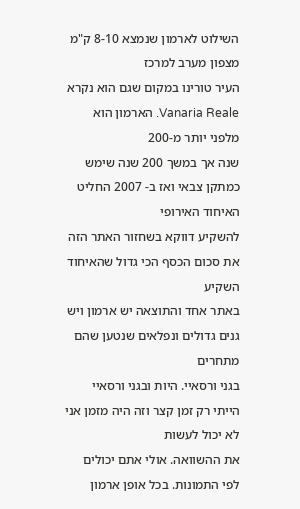השילוט לארמון שנמצא 8-10 ק"מ מצפון מערב למרכז
העיר טורינו במקום שגם הוא נקרא Vanaria Reale. הארמון הוא מלפני יותר מ-200
שנה אך במשך 200 שנה שימש כמתקן צבאי ואז ב- 2007 החליט האיחוד האירופי
להשקיע דווקא בשחזור האתר הזה את סכום הכסף הכי גדול שהאיחוד השקיע
באתר אחד והתוצאה יש ארמון ויש גנים גדולים ונפלאים שנטען שהם מתחרים
בגני ורסאיי. היות ובגני ורסאיי הייתי רק זמן קצר וזה היה מזמן אני לא יכול לעשות
את ההשוואה. אולי אתם יכולים לפי התמונות. בכל אופן ארמון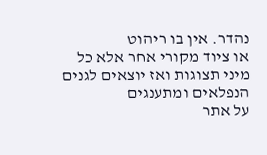נהדר. אין בו ריהוט
או ציוד מקורי אחר אלא כל מיני תצוגות ואז יוצאים לגנים הנפלאים ומתענגים
על אתר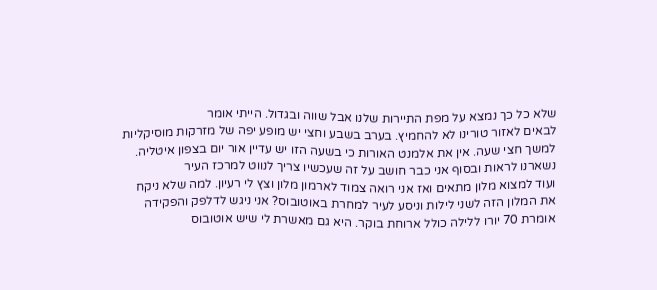שלא כל כך נמצא על מפת התיירות שלנו אבל שווה ובגדול. הייתי אומר
לבאים לאזור טורינו לא להחמיץ. בערב בשבע וחצי יש מופע יפה של מזרקות מוסיקליות
למשך חצי שעה. אין את אלמנט האורות כי בשעה הזו יש עדיין אור יום בצפון איטליה.
נשארנו לראות ובסוף אני כבר חושב על זה שעכשיו צריך לנווט למרכז העיר
ועוד למצוא מלון מתאים ואז אני רואה צמוד לארמון מלון וצץ לי רעיון. למה שלא ניקח
את המלון הזה לשני לילות וניסע לעיר למחרת באוטובוס? אני ניגש לדלפק והפקידה
אומרת 70 יורו ללילה כולל ארוחת בוקר. היא גם מאשרת לי שיש אוטובוס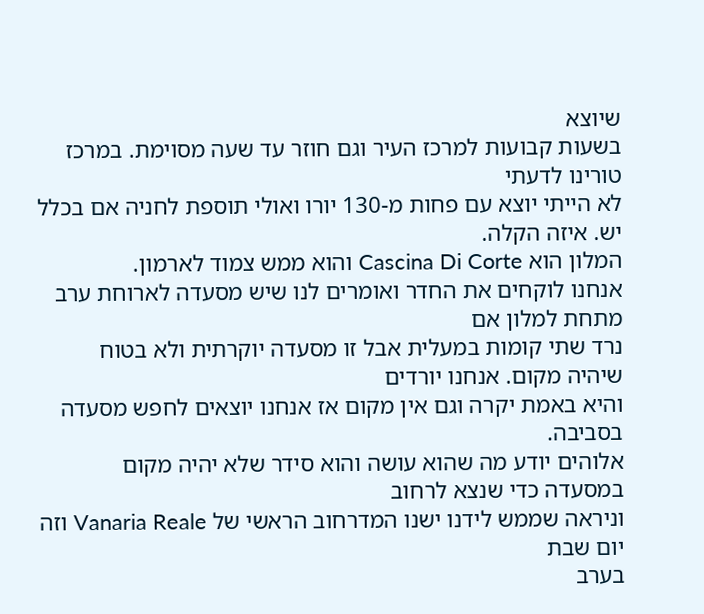שיוצא
בשעות קבועות למרכז העיר וגם חוזר עד שעה מסוימת. במרכז טורינו לדעתי
לא הייתי יוצא עם פחות מ-130 יורו ואולי תוספת לחניה אם בכלל יש. איזה הקלה.
המלון הוא Cascina Di Corte והוא ממש צמוד לארמון.
אנחנו לוקחים את החדר ואומרים לנו שיש מסעדה לארוחת ערב מתחת למלון אם
נרד שתי קומות במעלית אבל זו מסעדה יוקרתית ולא בטוח שיהיה מקום. אנחנו יורדים
והיא באמת יקרה וגם אין מקום אז אנחנו יוצאים לחפש מסעדה בסביבה.
אלוהים יודע מה שהוא עושה והוא סידר שלא יהיה מקום במסעדה כדי שנצא לרחוב
וניראה שממש לידנו ישנו המדרחוב הראשי של Vanaria Reale וזה יום שבת
בערב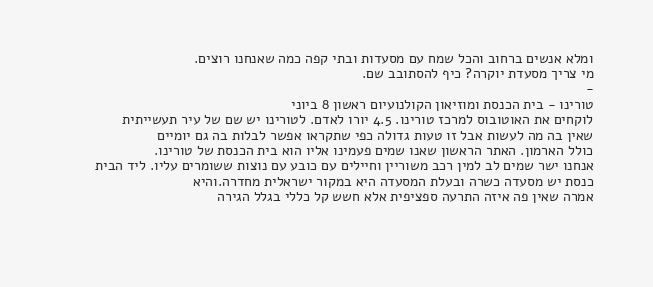ומלא אנשים ברחוב והכל שמח עם מסעדות ובתי קפה כמה שאנחנו רוצים.
מי צריך מסעדת יוקרה? כיף להסתובב שם.
-
טורינו - בית הכנסת ומוזיאון הקולנועיום ראשון 8 ביוני
לוקחים את האוטובוס למרכז טורינו. 4.5 יורו לאדם. לטורינו יש שם של עיר תעשייתית
שאין בה מה לעשות אבל זו טעות גדולה כפי שתקראו אפשר לבלות בה גם יומיים
כולל הארמון. האתר הראשון שאנו שמים פעמינו אליו הוא בית הכנסת של טורינו.
אנחנו ישר שמים לב למין רכב משוריין וחיילים עם כובע עם נוצות ששומרים עליו. ליד הבית כנסת יש מסעדה כשרה ובעלת המסעדה היא במקור ישראלית מחדרה.והיא
אמרה שאין פה איזה התרעה ספציפית אלא חשש קל כללי בגלל הגירה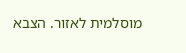מוסלמית לאזור. הצבא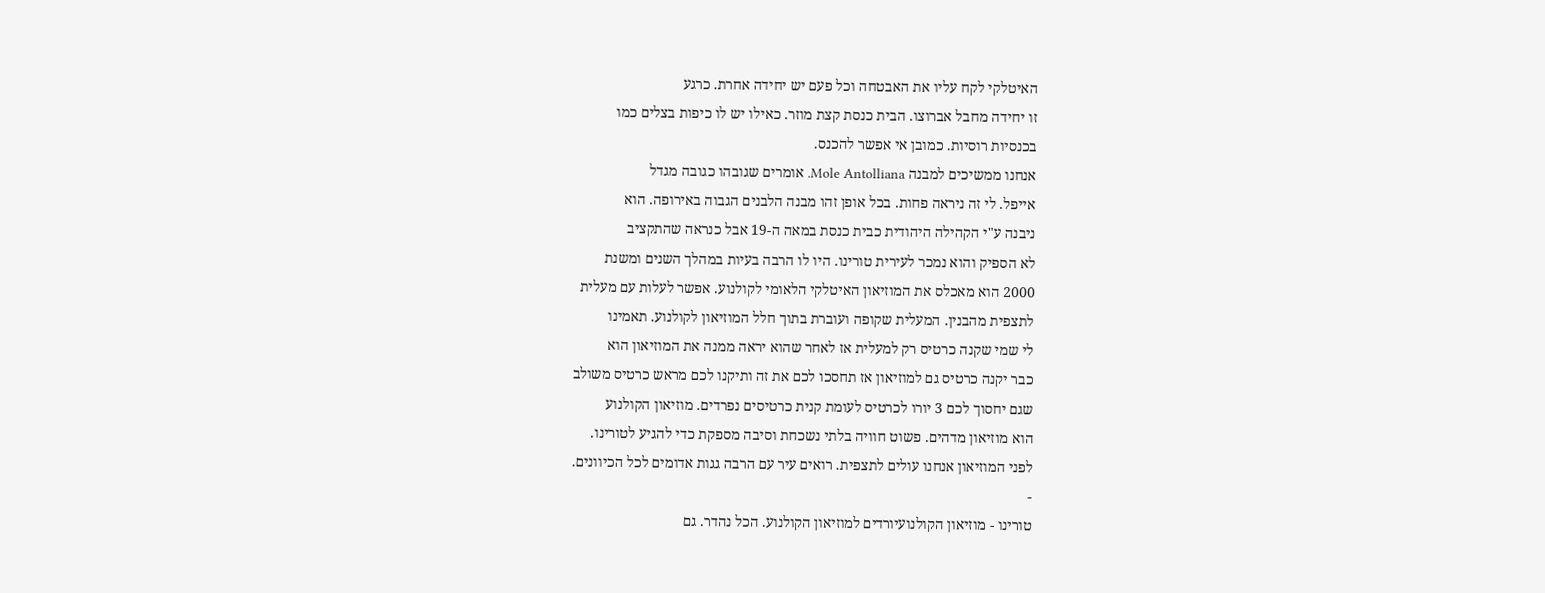האיטלקי לקח עליו את האבטחה וכל פעם יש יחידה אחרת. כרגע
זו יחידה מחבל אברוצו. הבית כנסת קצת מוזר. כאילו יש לו כיפות בצלים כמו
בכנסיות רוסיות. כמובן אי אפשר להכנס.
אנחנו ממשיכים למבנה Mole Antolliana. אומרים שגובהו כגובה מגדל
אייפל. לי זה ניראה פחות. בכל אופן זהו מבנה הלבנים הגבוה באירופה. הוא
ניבנה ע"י הקהילה היהודית כבית כנסת במאה ה-19 אבל כנראה שהתקציב
לא הספיק והוא נמכר לעירית טורינו. היו לו הרבה בעיות במהלך השנים ומשנת
2000 הוא מאכלס את המוזיאון האיטלקי הלאומי לקולנוע. אפשר לעלות עם מעלית
לתצפית מהבנין. המעלית שקופה ועוברת בתוך חלל המוזיאון לקולנוע. תאמינו
לי שמי שקנה כרטיס רק למעלית אז לאחר שהוא יראה ממנה את המוזיאון הוא
כבר יקנה כרטיס גם למוזיאון אז תחסכו לכם את זה ותיקנו לכם מראש כרטיס משולב
שגם יחסוך לכם 3 יורו לכרטיס לעומת קנית כרטיסים נפרדים. מוזיאון הקולנוע
הוא מוזיאון מדהים. פשוט חוויה בלתי נשכחת וסיבה מספקת כדי להגיע לטורינו.
לפני המוזיאון אנחנו עולים לתצפית. רואים עיר עם הרבה גגות אדומים לכל הכיוונים.
-
טורינו - מוזיאון הקולנועיורדים למוזיאון הקולנוע. הכל נהדר. גם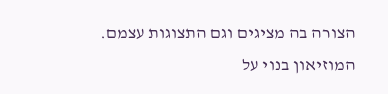הצורה בה מציגים וגם התצוגות עצמם.
המוזיאון בנוי על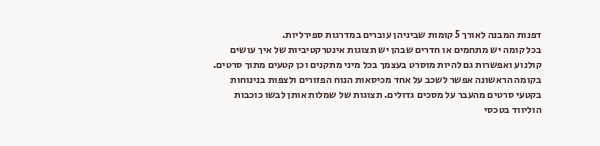דפנות המבנה לאורך 5 קומות שביניהן עוברים במדרגות ספירליות.
בכל קומה יש מתחמים או חדרים שבהן יש תצוגות אינטרקטיביות של איך עושים
קולנוע ואפשרות גם להיות מוסרט בעצמך בכל מיני מתקנים וכן קטעים מתוך סרטים.
בקומה הראשונה אפשר לשכב על אחד מכיסאות הנוח הפזורים ולצפות בנינוחות
בקטעי סרטים מהעבר על מסכים גדולים. תצוגות של שמלות אותן לבשו כוכבות
הוליווד בטכסי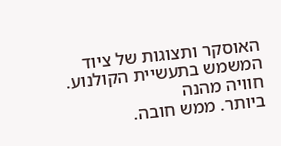האוסקר ותצוגות של ציוד המשמש בתעשיית הקולנוע. חוויה מהנה
ביותר. ממש חובה.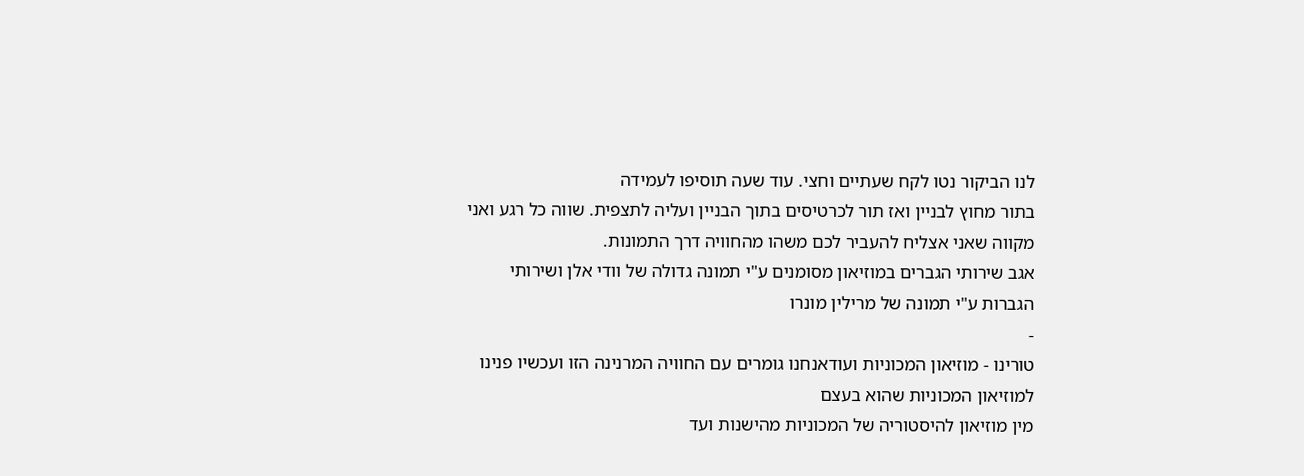לנו הביקור נטו לקח שעתיים וחצי. עוד שעה תוסיפו לעמידה
בתור מחוץ לבניין ואז תור לכרטיסים בתוך הבניין ועליה לתצפית. שווה כל רגע ואני מקווה שאני אצליח להעביר לכם משהו מהחוויה דרך התמונות.
אגב שירותי הגברים במוזיאון מסומנים ע"י תמונה גדולה של וודי אלן ושירותי
הגברות ע"י תמונה של מרילין מונרו
-
טורינו - מוזיאון המכוניות ועודאנחנו גומרים עם החוויה המרנינה הזו ועכשיו פנינו למוזיאון המכוניות שהוא בעצם
מין מוזיאון להיסטוריה של המכוניות מהישנות ועד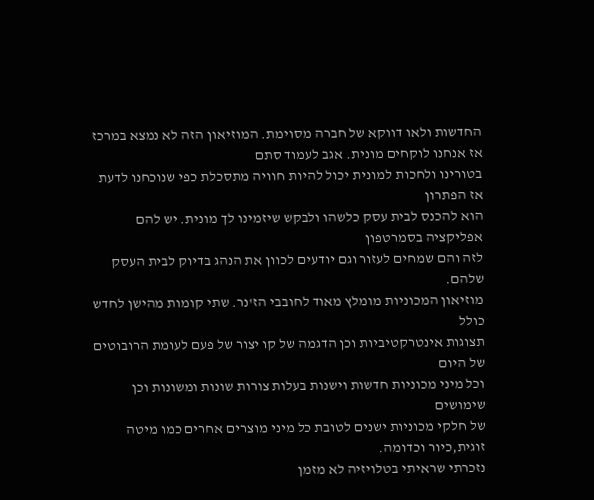החדשות ולאו דווקא של חברה מסוימת. המוזיאון הזה לא נמצא במרכז אז אנחנו לוקחים מונית. אגב לעמוד סתם
בטורינו ולחכות למונית יכול להיות חוויה מתסכלת כפי שנוכחנו לדעת אז הפתרון
הוא להכנס לבית עסק כלשהו ולבקש שיזמינו לך מונית. יש להם אפליקציה בסמרטפון
לזה והם שמחים לעזור וגם יודעים לכוון את הנהג בדיוק לבית העסק שלהם.
מוזיאון המכוניות מומלץ מאוד לחובבי הז'נר. שתי קומות מהישן לחדש כולל
תצוגות אינטרקטיביות וכן הדגמה של קו יצור של פעם לעומת הרובוטים של היום
וכל מיני מכוניות חדשות וישנות בעלות צורות שונות ומשונות וכן שימושים
של חלקי מכוניות ישנים לטובת כל מיני מוצרים אחרים כמו מיטה זוגית,כיור וכדומה.
נזכרתי שראיתי בטלויזיה לא מזמן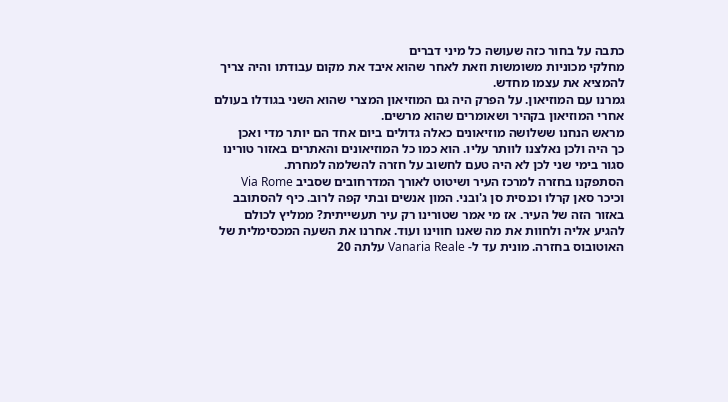כתבה על בחור כזה שעושה כל מיני דברים
מחלקי מכוניות משומשות וזאת לאחר שהוא איבד את מקום עבודתו והיה צריך
להמציא את עצמו מחדש.
גמרנו עם המוזיאון. על הפרק היה גם המוזיאון המצרי שהוא השני בגודלו בעולם
אחרי המוזיאון בקהיר ושאומרים שהוא מרשים.
מראש הנחנו ששלושה מוזיאונים כאלה גדולים ביום אחד הם יותר מדי ואכן
כך היה ולכן נאלצנו לוותר עליו. הוא כמו כל המוזיאונים והאתרים באזור טורינו
סגור בימי שני לכן לא היה טעם לחשוב על חזרה להשלמה למחרת.
הסתפקנו בחזרה למרכז העיר ושיטוט לאורך המדרחובים שסביב Via Rome
וכיכר סאן קרלו וכנסית סן ג'ובני. המון אנשים ובתי קפה לרוב. כיף להסתובב
באזור הזה של העיר. אז מי אמר שטורינו רק עיר תעשייתית? ממליץ לכולם
להגיע אליה ולחוות את מה שאנו חווינו ועוד. אחרנו את השעה המכסימלית של
האוטובוס בחזרה. מונית עד ל- Vanaria Reale עלתה 20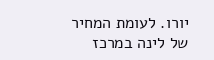יורו. לעומת המחיר
של לינה במרכז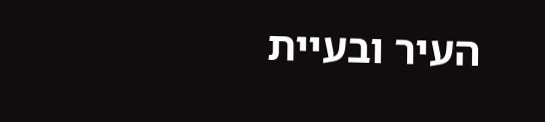העיר ובעיית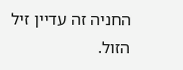החניה זה עדיין זיל הזול.